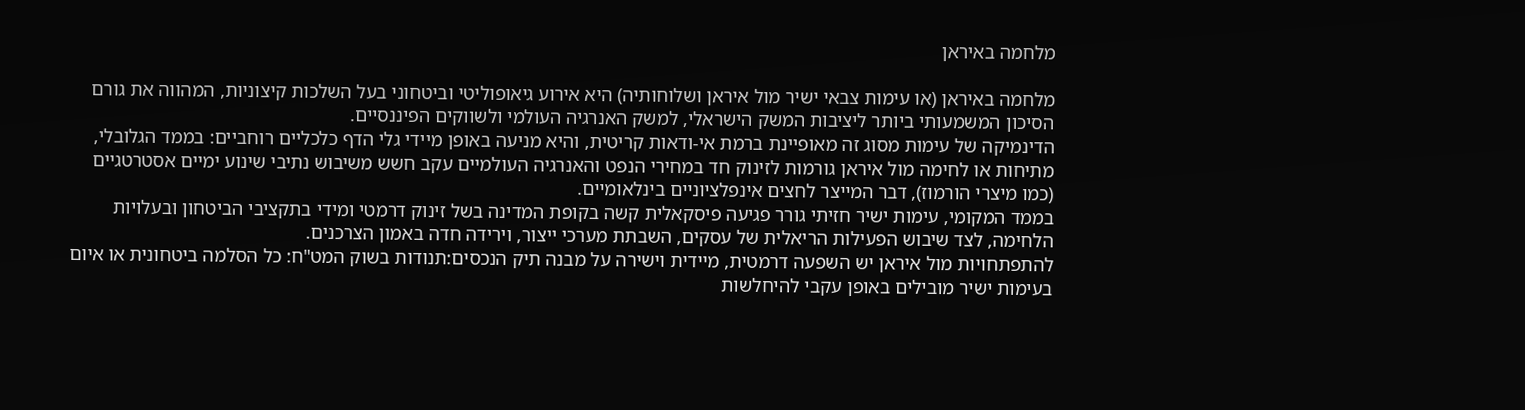מלחמה באיראן

מלחמה באיראן (או עימות צבאי ישיר מול איראן ושלוחותיה) היא אירוע גיאופוליטי וביטחוני בעל השלכות קיצוניות, המהווה את גורם הסיכון המשמעותי ביותר ליציבות המשק הישראלי, למשק האנרגיה העולמי ולשווקים הפיננסיים.
הדינמיקה של עימות מסוג זה מאופיינת ברמת אי-ודאות קריטית, והיא מניעה באופן מיידי גלי הדף כלכליים רוחביים: בממד הגלובלי, מתיחות או לחימה מול איראן גורמות לזינוק חד במחירי הנפט והאנרגיה העולמיים עקב חשש משיבוש נתיבי שינוע ימיים אסטרטגיים (כמו מיצרי הורמוז), דבר המייצר לחצים אינפלציוניים בינלאומיים.
בממד המקומי, עימות ישיר חזיתי גורר פגיעה פיסקאלית קשה בקופת המדינה בשל זינוק דרמטי ומידי בתקציבי הביטחון ובעלויות הלחימה, לצד שיבוש הפעילות הריאלית של עסקים, השבתת מערכי ייצור, וירידה חדה באמון הצרכנים.
להתפתחויות מול איראן יש השפעה דרמטית, מיידית וישירה על מבנה תיק הנכסים:תנודות בשוק המט"ח: כל הסלמה ביטחונית או איום בעימות ישיר מובילים באופן עקבי להיחלשות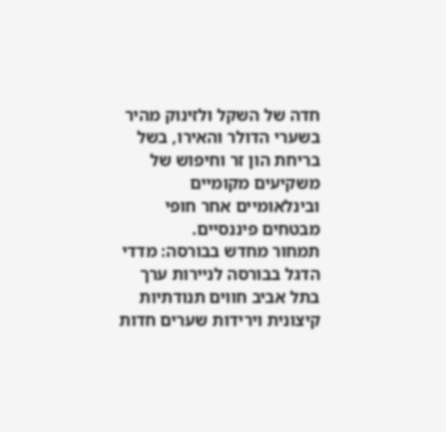חדה של השקל ולזינוק מהיר בשערי הדולר והאירו, בשל בריחת הון זר וחיפוש של משקיעים מקומיים ובינלאומיים אחר חופי מבטחים פיננסיים.
תמחור מחדש בבורסה: מדדי הדגל בבורסה לניירות ערך בתל אביב חווים תנודתיות קיצונית וירידות שערים חדות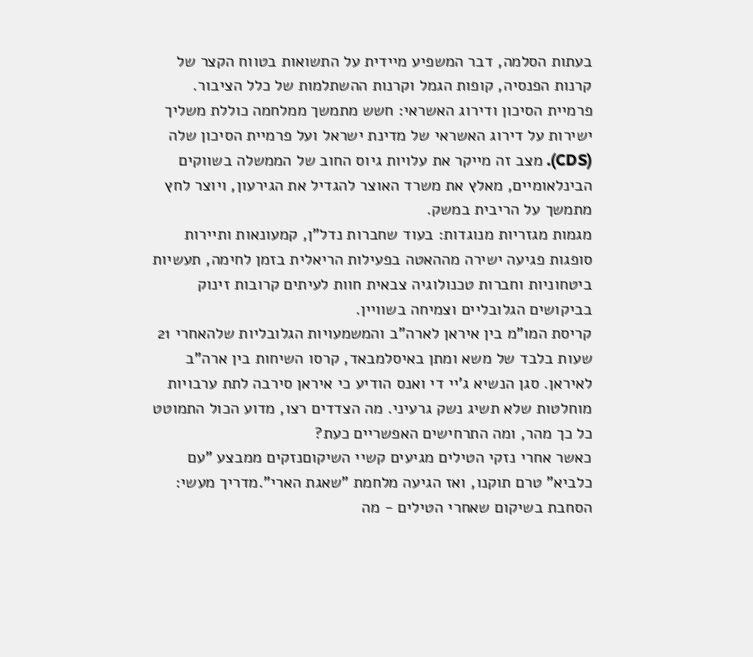בעתות הסלמה, דבר המשפיע מיידית על התשואות בטווח הקצר של קרנות הפנסיה, קופות הגמל וקרנות ההשתלמות של כלל הציבור.
פרמיית הסיכון ודירוג האשראי: חשש מתמשך ממלחמה כוללת משליך ישירות על דירוג האשראי של מדינת ישראל ועל פרמיית הסיכון שלה (CDS). מצב זה מייקר את עלויות גיוס החוב של הממשלה בשווקים הבינלאומיים, מאלץ את משרד האוצר להגדיל את הגירעון, ויוצר לחץ מתמשך על הריבית במשק.
מגמות מגזריות מנוגדות: בעוד שחברות נדל"ן, קמעונאות ותיירות סופגות פגיעה ישירה מההאטה בפעילות הריאלית בזמן לחימה, תעשיות ביטחוניות וחברות טכנולוגיה צבאית חוות לעיתים קרובות זינוק בביקושים הגלובליים וצמיחה בשוויין.
קריסת המו"מ בין איראן לארה"ב והמשמעויות הגלובליות שלהאחרי 21 שעות בלבד של משא ומתן באיסלמבאד, קרסו השיחות בין ארה"ב לאיראן. סגן הנשיא ג'יי די ואנס הודיע כי איראן סירבה לתת ערבויות מוחלטות שלא תשיג נשק גרעיני. מה הצדדים רצו, מדוע הכול התמוטט כל כך מהר, ומה התרחישים האפשריים כעת?
כאשר אחרי נזקי הטילים מגיעים קשיי השיקוםנזקים ממבצע "עם כלביא" טרם תוקנו, ואז הגיעה מלחמת "שאגת הארי".מדריך מעשי: הסחבת בשיקום שאחרי הטילים - מה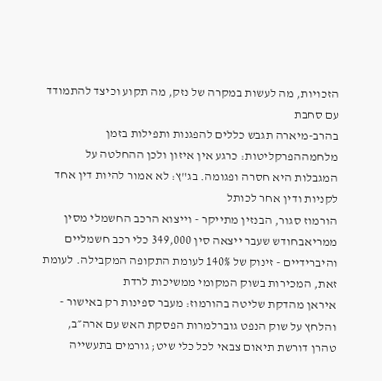הזכויות, מה לעשות במקרה של נזק, מה תקוע וכיצד להתמודד עם סחבת
בהרב-מיארה תגבש כללים להפגנות ותפילות בזמן מלחמההפרקליטות: כרגע אין איזון ולכן ההחלטה על המגבלות היא חסרה ופגומה. בג"ץ: לא אמור להיות דין אחד לקניות ודין אחר לכותל
הורמוז סגור, הבנזין מתייקר - וייצוא הרכב החשמלי מסין ממריאבחודש שעבר ייצאה סין 349,000 כלי רכב חשמליים והיברידיים - זינוק של 140% לעומת התקופה המקבילה. לעומת זאת, המכירות בשוק המקומי ממשיכות לרדת
איראן מהדקת שליטה בהורמוז: מעבר ספינות רק באישור - והלחץ על שוק הנפט גוברלמרות הפסקת האש עם ארה״ב, טהרן דורשת תיאום צבאי לכל כלי שיט; גורמים בתעשייה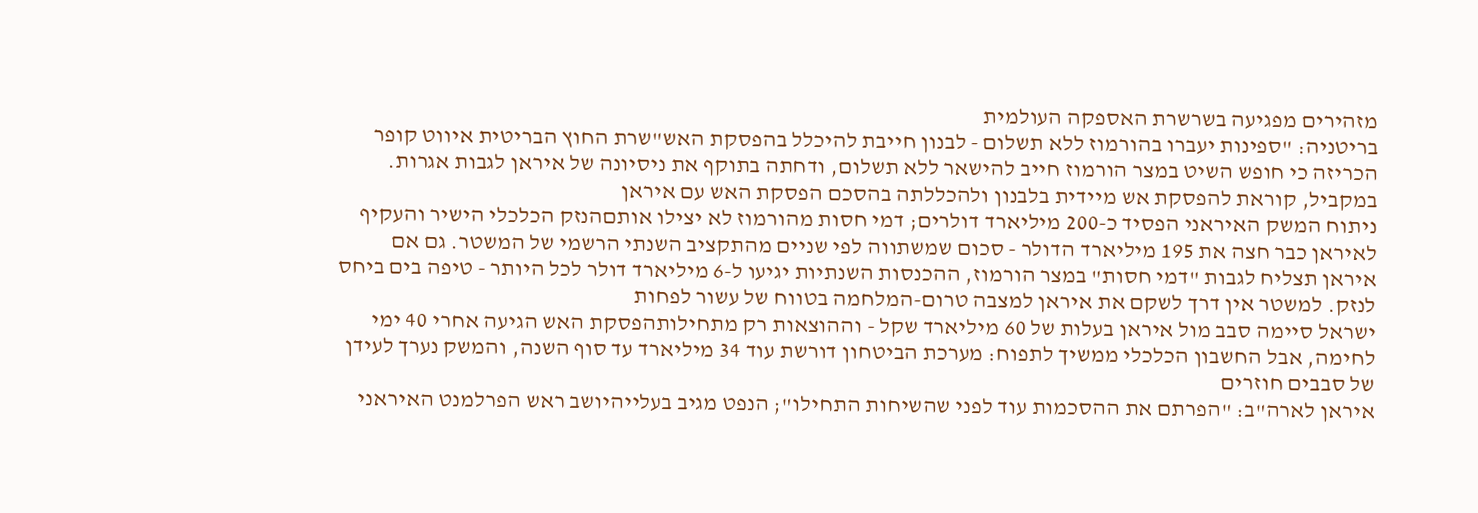מזהירים מפגיעה בשרשרת האספקה העולמית
בריטניה: "ספינות יעברו בהורמוז ללא תשלום - לבנון חייבת להיכלל בהפסקת האש"שרת החוץ הבריטית איווט קופר הכריזה כי חופש השיט במצר הורמוז חייב להישאר ללא תשלום, ודחתה בתוקף את ניסיונה של איראן לגבות אגרות. במקביל, קוראת להפסקת אש מיידית בלבנון ולהכללתה בהסכם הפסקת האש עם איראן
ניתוח המשק האיראני הפסיד כ-200 מיליארד דולרים; דמי חסות מהורמוז לא יצילו אותםהנזק הכלכלי הישיר והעקיף לאיראן כבר חצה את 195 מיליארד הדולר - סכום שמשתווה לפי שניים מהתקציב השנתי הרשמי של המשטר. גם אם איראן תצליח לגבות "דמי חסות" במצר הורמוז, ההכנסות השנתיות יגיעו ל-6 מיליארד דולר לכל היותר - טיפה בים ביחס לנזק. למשטר אין דרך לשקם את איראן למצבה טרום-המלחמה בטווח של עשור לפחות
ישראל סיימה סבב מול איראן בעלות של 60 מיליארד שקל - וההוצאות רק מתחילותהפסקת האש הגיעה אחרי 40 ימי לחימה, אבל החשבון הכלכלי ממשיך לתפוח: מערכת הביטחון דורשת עוד 34 מיליארד עד סוף השנה, והמשק נערך לעידן של סבבים חוזרים
איראן לארה"ב: "הפרתם את ההסכמות עוד לפני שהשיחות התחילו"; הנפט מגיב בעלייהיושב ראש הפרלמנט האיראני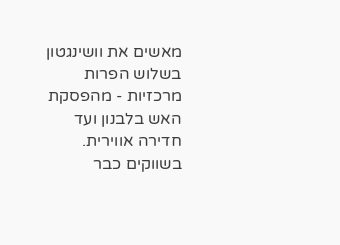מאשים את וושינגטון בשלוש הפרות מרכזיות - מהפסקת האש בלבנון ועד חדירה אווירית. בשווקים כבר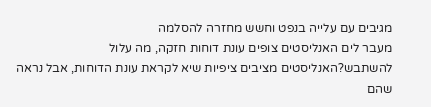מגיבים עם עלייה בנפט וחשש מחזרה להסלמה
מעבר לים האנליסטים צופים עונת דוחות חזקה, מה עלול להשתבש?האנליסטים מציבים ציפיות שיא לקראת עונת הדוחות, אבל נראה שהם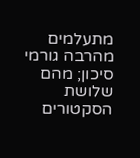מתעלמים מהרבה גורמי סיכון; מהם שלושת הסקטורים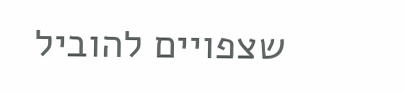שצפויים להוביל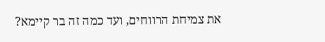את צמיחת הרווחים, ועד כמה זה בר קיימא?